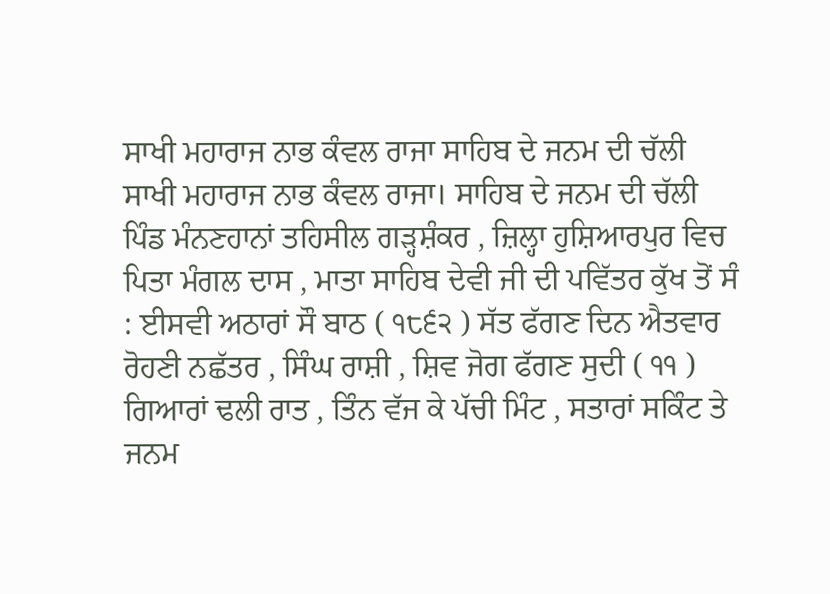ਸਾਖੀ ਮਹਾਰਾਜ ਨਾਭ ਕੰਵਲ ਰਾਜਾ ਸਾਹਿਬ ਦੇ ਜਨਮ ਦੀ ਚੱਲੀ
ਸਾਖੀ ਮਹਾਰਾਜ ਨਾਭ ਕੰਵਲ ਰਾਜਾ। ਸਾਹਿਬ ਦੇ ਜਨਮ ਦੀ ਚੱਲੀ
ਪਿੰਡ ਮੰਨਣਹਾਨਾਂ ਤਹਿਸੀਲ ਗੜ੍ਹਸ਼ੰਕਰ , ਜ਼ਿਲ੍ਹਾ ਹੁਸ਼ਿਆਰਪੁਰ ਵਿਚ ਪਿਤਾ ਮੰਗਲ ਦਾਸ , ਮਾਤਾ ਸਾਹਿਬ ਦੇਵੀ ਜੀ ਦੀ ਪਵਿੱਤਰ ਕੁੱਖ ਤੋਂ ਸੰ : ਈਸਵੀ ਅਠਾਰਾਂ ਸੌ ਬਾਠ ( ੧੮੬੨ ) ਸੱਤ ਫੱਗਣ ਦਿਨ ਐਤਵਾਰ ਰੋਹਣੀ ਨਛੱਤਰ , ਸਿੰਘ ਰਾਸ਼ੀ , ਸ਼ਿਵ ਜੋਗ ਫੱਗਣ ਸੁਦੀ ( ੧੧ ) ਗਿਆਰਾਂ ਢਲੀ ਰਾਤ , ਤਿੰਨ ਵੱਜ ਕੇ ਪੱਚੀ ਮਿੰਟ , ਸਤਾਰਾਂ ਸਕਿੰਟ ਤੇ ਜਨਮ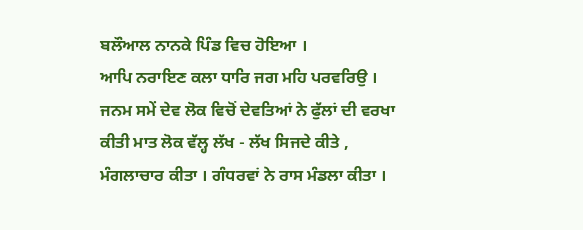ਬਲੌਆਲ ਨਾਨਕੇ ਪਿੰਡ ਵਿਚ ਹੋਇਆ ।
ਆਪਿ ਨਰਾਇਣ ਕਲਾ ਧਾਰਿ ਜਗ ਮਹਿ ਪਰਵਰਿਉ ।
ਜਨਮ ਸਮੇਂ ਦੇਵ ਲੋਕ ਵਿਚੋਂ ਦੇਵਤਿਆਂ ਨੇ ਫੁੱਲਾਂ ਦੀ ਵਰਖਾ ਕੀਤੀ ਮਾਤ ਲੋਕ ਵੱਲ੍ਹ ਲੱਖ - ਲੱਖ ਸਿਜਦੇ ਕੀਤੇ , ਮੰਗਲਾਚਾਰ ਕੀਤਾ । ਗੰਧਰਵਾਂ ਨੇ ਰਾਸ ਮੰਡਲਾ ਕੀਤਾ ।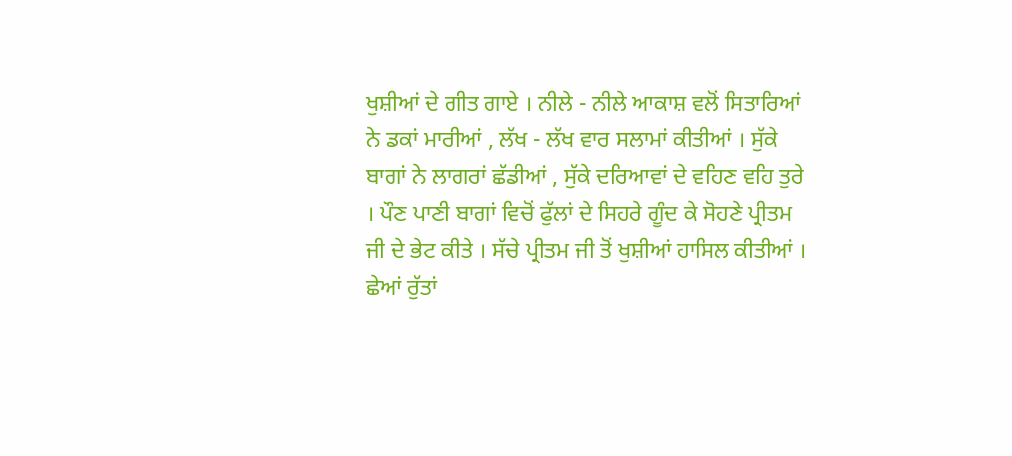ਖੁਸ਼ੀਆਂ ਦੇ ਗੀਤ ਗਾਏ । ਨੀਲੇ - ਨੀਲੇ ਆਕਾਸ਼ ਵਲੋਂ ਸਿਤਾਰਿਆਂ ਨੇ ਡਕਾਂ ਮਾਰੀਆਂ , ਲੱਖ - ਲੱਖ ਵਾਰ ਸਲਾਮਾਂ ਕੀਤੀਆਂ । ਸੁੱਕੇ ਬਾਗਾਂ ਨੇ ਲਾਗਰਾਂ ਛੱਡੀਆਂ , ਸੁੱਕੇ ਦਰਿਆਵਾਂ ਦੇ ਵਹਿਣ ਵਹਿ ਤੁਰੇ । ਪੌਣ ਪਾਣੀ ਬਾਗਾਂ ਵਿਚੋਂ ਫੁੱਲਾਂ ਦੇ ਸਿਹਰੇ ਗੂੰਦ ਕੇ ਸੋਹਣੇ ਪ੍ਰੀਤਮ ਜੀ ਦੇ ਭੇਟ ਕੀਤੇ । ਸੱਚੇ ਪ੍ਰੀਤਮ ਜੀ ਤੋਂ ਖੁਸ਼ੀਆਂ ਹਾਸਿਲ ਕੀਤੀਆਂ । ਛੇਆਂ ਰੁੱਤਾਂ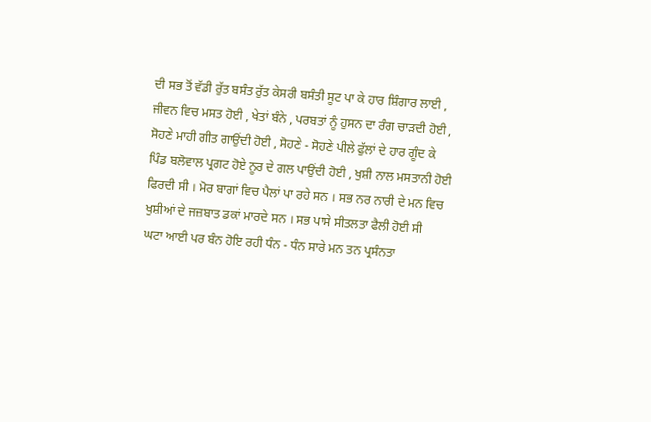ਦੀ ਸਭ ਤੋਂ ਵੱਡੀ ਰੁੱਤ ਬਸੰਤ ਰੁੱਤ ਕੇਸਰੀ ਬਸੰਤੀ ਸੂਟ ਪਾ ਕੇ ਹਾਰ ਸ਼ਿੰਗਾਰ ਲਾਈ , ਜੀਵਨ ਵਿਚ ਮਸਤ ਹੋਈ , ਖੇਤਾਂ ਬੰਨੇ , ਪਰਬਤਾਂ ਨੂੰ ਹੁਸਨ ਦਾ ਰੰਗ ਚਾੜਦੀ ਹੋਈ , ਸੋਹਣੇ ਮਾਹੀ ਗੀਤ ਗਾਉਂਦੀ ਹੋਈ , ਸੋਹਣੇ - ਸੋਹਣੇ ਪੀਲੇ ਫੁੱਲਾਂ ਦੇ ਹਾਰ ਗੂੰਦ ਕੇ ਪਿੰਡ ਬਲੋਵਾਲ ਪ੍ਰਗਟ ਹੋਏ ਨੂਰ ਦੇ ਗਲ ਪਾਉਂਦੀ ਹੋਈ , ਖੁਸ਼ੀ ਨਾਲ ਮਸਤਾਨੀ ਹੋਈ ਫਿਰਦੀ ਸੀ । ਮੋਰ ਬਾਗਾਂ ਵਿਚ ਪੈਲਾਂ ਪਾ ਰਹੇ ਸਨ । ਸਭ ਨਰ ਨਾਰੀ ਦੇ ਮਨ ਵਿਚ ਖੁਸ਼ੀਆਂ ਦੇ ਜਜ਼ਬਾਤ ਡਕਾਂ ਮਾਰਦੇ ਸਨ । ਸਭ ਪਾਸੇ ਸੀਤਲਤਾ ਫੈਲੀ ਹੋਈ ਸੀ
ਘਟਾ ਆਈ ਪਰ ਬੰਨ ਹੋਇ ਰਹੀ ਧੰਨ - ਧੰਨ ਸਾਰੇ ਮਨ ਤਨ ਪ੍ਰਸੰਨਤਾ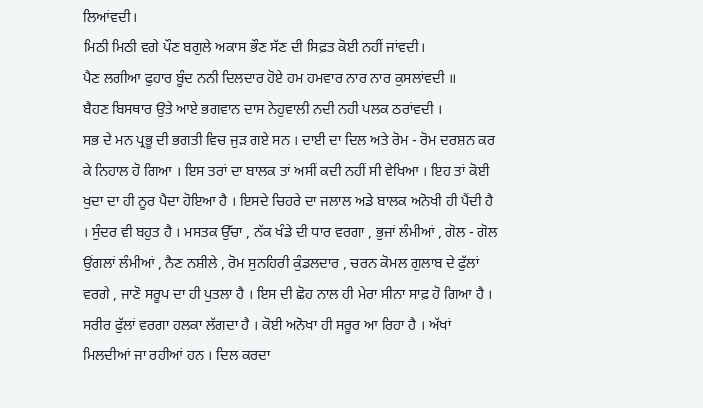ਲਿਆਂਵਦੀ।
ਮਿਠੀ ਮਿਠੀ ਵਗੇ ਪੌਣ ਬਗੁਲੇ ਅਕਾਸ ਭੌਣ ਸੱਣ ਦੀ ਸਿਫ਼ਤ ਕੋਈ ਨਹੀਂ ਜਾਂਵਦੀ।
ਪੈਣ ਲਗੀਆ ਫੁਹਾਰ ਬੂੰਦ ਨਨੀ ਦਿਲਦਾਰ ਹੋਏ ਹਮ ਹਮਵਾਰ ਨਾਰ ਨਾਰ ਕੁਸਲਾਂਵਦੀ ॥
ਬੈਹਣ ਬਿਸਥਾਰ ਉਤੇ ਆਏ ਭਗਵਾਨ ਦਾਸ ਨੇਹੁਵਾਲੀ ਨਦੀ ਨਹੀ ਪਲਕ ਠਰਾਂਵਦੀ ।
ਸਭ ਦੇ ਮਨ ਪ੍ਰਭੂ ਦੀ ਭਗਤੀ ਵਿਚ ਜੁੜ ਗਏ ਸਨ । ਦਾਈ ਦਾ ਦਿਲ ਅਤੇ ਰੋਮ - ਰੋਮ ਦਰਸ਼ਨ ਕਰ ਕੇ ਨਿਹਾਲ ਹੋ ਗਿਆ । ਇਸ ਤਰਾਂ ਦਾ ਬਾਲਕ ਤਾਂ ਅਸੀਂ ਕਦੀ ਨਹੀਂ ਸੀ ਵੇਖਿਆ । ਇਹ ਤਾਂ ਕੋਈ ਖੁਦਾ ਦਾ ਹੀ ਨੂਰ ਪੈਦਾ ਹੋਇਆ ਹੈ । ਇਸਦੇ ਚਿਹਰੇ ਦਾ ਜਲਾਲ ਅਡੇ ਬਾਲਕ ਅਨੋਖੀ ਹੀ ਪੈਂਦੀ ਹੈ । ਸੁੰਦਰ ਵੀ ਬਹੁਤ ਹੈ । ਮਸਤਕ ਉੱਚਾ , ਨੱਕ ਖੰਡੇ ਦੀ ਧਾਰ ਵਰਗਾ , ਭੁਜਾਂ ਲੰਮੀਆਂ , ਗੋਲ - ਗੋਲ ਉਂਗਲਾਂ ਲੰਮੀਆਂ , ਨੈਣ ਨਸ਼ੀਲੇ , ਰੋਮ ਸੁਨਹਿਰੀ ਕੁੰਡਲਦਾਰ , ਚਰਨ ਕੋਮਲ ਗੁਲਾਬ ਦੇ ਫੁੱਲਾਂ ਵਰਗੇ , ਜਾਣੋ ਸਰੂਪ ਦਾ ਹੀ ਪੁਤਲਾ ਹੈ । ਇਸ ਦੀ ਛੋਹ ਨਾਲ ਹੀ ਮੇਰਾ ਸੀਨਾ ਸਾਫ਼ ਹੋ ਗਿਆ ਹੈ । ਸਰੀਰ ਫੁੱਲਾਂ ਵਰਗਾ ਹਲਕਾ ਲੱਗਦਾ ਹੈ । ਕੋਈ ਅਨੋਖਾ ਹੀ ਸਰੂਰ ਆ ਰਿਹਾ ਹੈ । ਅੱਖਾਂ ਮਿਲਦੀਆਂ ਜਾ ਰਹੀਆਂ ਹਨ । ਦਿਲ ਕਰਦਾ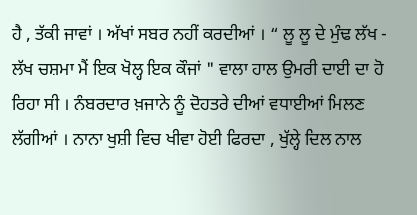ਹੈ , ਤੱਕੀ ਜਾਵਾਂ । ਅੱਖਾਂ ਸਬਰ ਨਹੀਂ ਕਰਦੀਆਂ । “ ਲੂ ਲੂ ਦੇ ਮੁੰਢ ਲੱਖ - ਲੱਖ ਚਸ਼ਮਾ ਮੈਂ ਇਕ ਖੋਲ੍ਹ ਇਕ ਕੌਜਾਂ " ਵਾਲਾ ਹਾਲ ਉਮਰੀ ਦਾਈ ਦਾ ਹੋ ਰਿਹਾ ਸੀ । ਨੰਬਰਦਾਰ ਖ਼ਜਾਨੇ ਨੂੰ ਦੋਹਤਰੇ ਦੀਆਂ ਵਧਾਈਆਂ ਮਿਲਣ ਲੱਗੀਆਂ । ਨਾਨਾ ਖੁਸ਼ੀ ਵਿਚ ਖੀਵਾ ਹੋਈ ਫਿਰਦਾ , ਖੁੱਲ੍ਹੇ ਦਿਲ ਨਾਲ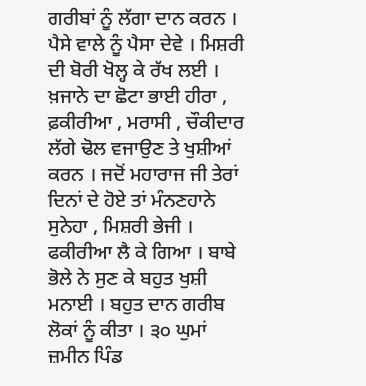ਗਰੀਬਾਂ ਨੂੰ ਲੱਗਾ ਦਾਨ ਕਰਨ । ਪੈਸੇ ਵਾਲੇ ਨੂੰ ਪੈਸਾ ਦੇਵੇ । ਮਿਸ਼ਰੀ ਦੀ ਬੋਰੀ ਖੋਲ੍ਹ ਕੇ ਰੱਖ ਲਈ । ਖ਼ਜਾਨੇ ਦਾ ਛੋਟਾ ਭਾਈ ਹੀਰਾ , ਫ਼ਕੀਰੀਆ , ਮਰਾਸੀ , ਚੌਕੀਦਾਰ ਲੱਗੇ ਢੋਲ ਵਜਾਉਣ ਤੇ ਖੁਸ਼ੀਆਂ ਕਰਨ । ਜਦੋਂ ਮਹਾਰਾਜ ਜੀ ਤੇਰਾਂ ਦਿਨਾਂ ਦੇ ਹੋਏ ਤਾਂ ਮੰਨਣਹਾਨੇ ਸੁਨੇਹਾ , ਮਿਸ਼ਰੀ ਭੇਜੀ । ਫਕੀਰੀਆ ਲੈ ਕੇ ਗਿਆ । ਬਾਬੇ ਭੋਲੇ ਨੇ ਸੁਣ ਕੇ ਬਹੁਤ ਖੁਸ਼ੀ ਮਨਾਈ । ਬਹੁਤ ਦਾਨ ਗਰੀਬ ਲੋਕਾਂ ਨੂੰ ਕੀਤਾ । ੩੦ ਘੁਮਾਂ ਜ਼ਮੀਨ ਪਿੰਡ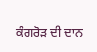ਕੰਗਰੋੜ ਦੀ ਦਾਨ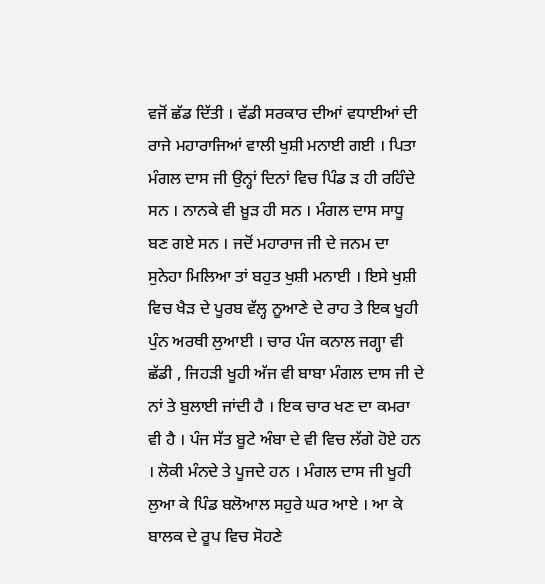ਵਜੋਂ ਛੱਡ ਦਿੱਤੀ । ਵੱਡੀ ਸਰਕਾਰ ਦੀਆਂ ਵਧਾਈਆਂ ਦੀ ਰਾਜੇ ਮਹਾਰਾਜਿਆਂ ਵਾਲੀ ਖੁਸ਼ੀ ਮਨਾਈ ਗਈ । ਪਿਤਾ ਮੰਗਲ ਦਾਸ ਜੀ ਉਨ੍ਹਾਂ ਦਿਨਾਂ ਵਿਚ ਪਿੰਡ ੜ ਹੀ ਰਹਿੰਦੇ ਸਨ । ਨਾਨਕੇ ਵੀ ਖ਼ੂੜ ਹੀ ਸਨ । ਮੰਗਲ ਦਾਸ ਸਾਧੂ ਬਣ ਗਏ ਸਨ । ਜਦੋਂ ਮਹਾਰਾਜ ਜੀ ਦੇ ਜਨਮ ਦਾ ਸੁਨੇਹਾ ਮਿਲਿਆ ਤਾਂ ਬਹੁਤ ਖੁਸ਼ੀ ਮਨਾਈ । ਇਸੇ ਖੁਸ਼ੀ ਵਿਚ ਖੈੜ ਦੇ ਪੂਰਬ ਵੱਲ੍ਹ ਨੂਆਣੇ ਦੇ ਰਾਹ ਤੇ ਇਕ ਖੂਹੀ ਪੁੰਨ ਅਰਥੀ ਲੁਆਈ । ਚਾਰ ਪੰਜ ਕਨਾਲ ਜਗ੍ਹਾ ਵੀ ਛੱਡੀ , ਜਿਹੜੀ ਖੂਹੀ ਅੱਜ ਵੀ ਬਾਬਾ ਮੰਗਲ ਦਾਸ ਜੀ ਦੇ ਨਾਂ ਤੇ ਬੁਲਾਈ ਜਾਂਦੀ ਹੈ । ਇਕ ਚਾਰ ਖਣ ਦਾ ਕਮਰਾ ਵੀ ਹੈ । ਪੰਜ ਸੱਤ ਬੂਟੇ ਅੰਬਾ ਦੇ ਵੀ ਵਿਚ ਲੱਗੇ ਹੋਏ ਹਨ । ਲੋਕੀ ਮੰਨਦੇ ਤੇ ਪੂਜਦੇ ਹਨ । ਮੰਗਲ ਦਾਸ ਜੀ ਖੂਹੀ ਲੁਆ ਕੇ ਪਿੰਡ ਬਲੋਆਲ ਸਹੁਰੇ ਘਰ ਆਏ । ਆ ਕੇ ਬਾਲਕ ਦੇ ਰੂਪ ਵਿਚ ਸੋਹਣੇ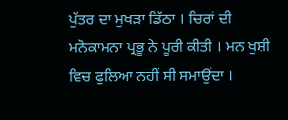ਪੁੱਤਰ ਦਾ ਮੁਖੜਾ ਡਿੱਠਾ । ਚਿਰਾਂ ਦੀ ਮਨੋਕਾਮਨਾ ਪ੍ਰਭੂ ਨੇ ਪੂਰੀ ਕੀਤੀ । ਮਨ ਖੁਸ਼ੀ ਵਿਚ ਫੁਲਿਆ ਨਹੀਂ ਸੀ ਸਮਾਉਂਦਾ ।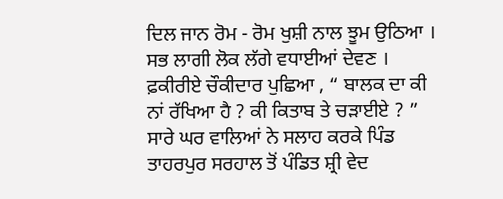ਦਿਲ ਜਾਨ ਰੋਮ - ਰੋਮ ਖੁਸ਼ੀ ਨਾਲ ਝੂਮ ਉਠਿਆ । ਸਭ ਲਾਗੀ ਲੋਕ ਲੱਗੇ ਵਧਾਈਆਂ ਦੇਵਣ । ਫ਼ਕੀਰੀਏ ਚੌਕੀਦਾਰ ਪੁਛਿਆ , “ ਬਾਲਕ ਦਾ ਕੀ ਨਾਂ ਰੱਖਿਆ ਹੈ ? ਕੀ ਕਿਤਾਬ ਤੇ ਚੜਾਈਏ ? ” ਸਾਰੇ ਘਰ ਵਾਲਿਆਂ ਨੇ ਸਲਾਹ ਕਰਕੇ ਪਿੰਡ ਤਾਹਰਪੁਰ ਸਰਹਾਲ ਤੋਂ ਪੰਡਿਤ ਸ਼੍ਰੀ ਵੇਦ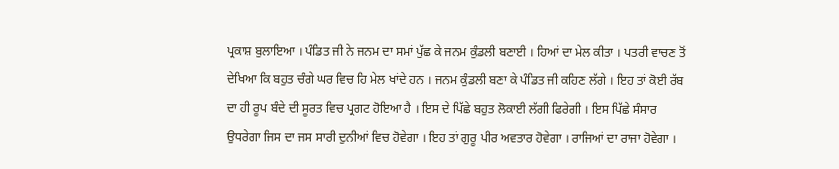ਪ੍ਰਕਾਸ਼ ਬੁਲਾਇਆ । ਪੰਡਿਤ ਜੀ ਨੇ ਜਨਮ ਦਾ ਸਮਾਂ ਪੁੱਛ ਕੇ ਜਨਮ ਕੁੰਡਲੀ ਬਣਾਈ । ਹਿਆਂ ਦਾ ਮੇਲ ਕੀਤਾ । ਪਤਰੀ ਵਾਚਣ ਤੋਂ ਦੇਖਿਆ ਕਿ ਬਹੁਤ ਚੰਗੇ ਘਰ ਵਿਚ ਹਿ ਮੇਲ ਖਾਂਦੇ ਹਨ । ਜਨਮ ਕੁੰਡਲੀ ਬਣਾ ਕੇ ਪੰਡਿਤ ਜੀ ਕਹਿਣ ਲੱਗੇ । ਇਹ ਤਾਂ ਕੋਈ ਰੱਬ ਦਾ ਹੀ ਰੂਪ ਬੰਦੇ ਦੀ ਸੂਰਤ ਵਿਚ ਪ੍ਰਗਟ ਹੋਇਆ ਹੈ । ਇਸ ਦੇ ਪਿੱਛੇ ਬਹੁਤ ਲੋਕਾਈ ਲੱਗੀ ਫਿਰੇਗੀ । ਇਸ ਪਿੱਛੇ ਸੰਸਾਰ ਉਧਰੇਗਾ ਜਿਸ ਦਾ ਜਸ ਸਾਰੀ ਦੁਨੀਆਂ ਵਿਚ ਹੋਵੇਗਾ । ਇਹ ਤਾਂ ਗੁਰੂ ਪੀਰ ਅਵਤਾਰ ਹੋਵੇਗਾ । ਰਾਜਿਆਂ ਦਾ ਰਾਜਾ ਹੋਵੇਗਾ ।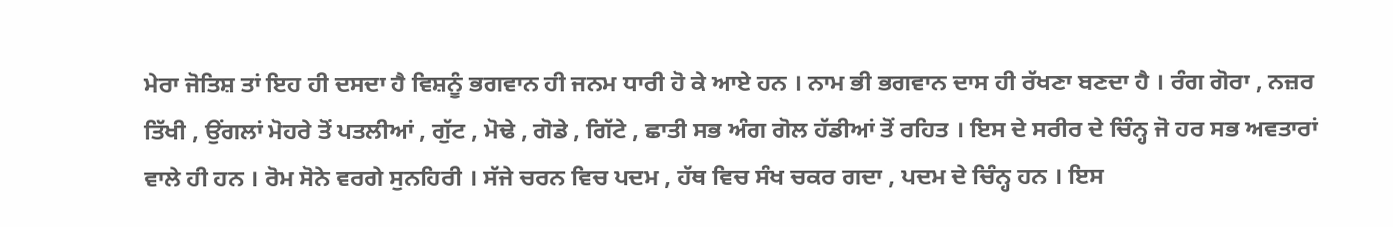ਮੇਰਾ ਜੋਤਿਸ਼ ਤਾਂ ਇਹ ਹੀ ਦਸਦਾ ਹੈ ਵਿਸ਼ਨੂੰ ਭਗਵਾਨ ਹੀ ਜਨਮ ਧਾਰੀ ਹੋ ਕੇ ਆਏ ਹਨ । ਨਾਮ ਭੀ ਭਗਵਾਨ ਦਾਸ ਹੀ ਰੱਖਣਾ ਬਣਦਾ ਹੈ । ਰੰਗ ਗੋਰਾ , ਨਜ਼ਰ ਤਿੱਖੀ , ਉਂਗਲਾਂ ਮੋਹਰੇ ਤੋਂ ਪਤਲੀਆਂ , ਗੁੱਟ , ਮੋਢੇ , ਗੋਡੇ , ਗਿੱਟੇ , ਛਾਤੀ ਸਭ ਅੰਗ ਗੋਲ ਹੱਡੀਆਂ ਤੋਂ ਰਹਿਤ । ਇਸ ਦੇ ਸਰੀਰ ਦੇ ਚਿੰਨ੍ਹ ਜੋ ਹਰ ਸਭ ਅਵਤਾਰਾਂ ਵਾਲੇ ਹੀ ਹਨ । ਰੋਮ ਸੋਨੇ ਵਰਗੇ ਸੁਨਹਿਰੀ । ਸੱਜੇ ਚਰਨ ਵਿਚ ਪਦਮ , ਹੱਥ ਵਿਚ ਸੰਖ ਚਕਰ ਗਦਾ , ਪਦਮ ਦੇ ਚਿੰਨ੍ਹ ਹਨ । ਇਸ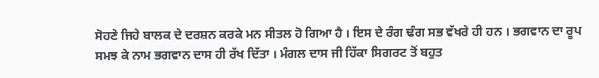ਸੋਹਣੇ ਜਿਹੇ ਬਾਲਕ ਦੇ ਦਰਸ਼ਨ ਕਰਕੇ ਮਨ ਸੀਤਲ ਹੋ ਗਿਆ ਹੈ । ਇਸ ਦੇ ਰੰਗ ਢੰਗ ਸਭ ਵੱਖਰੇ ਹੀ ਹਨ । ਭਗਵਾਨ ਦਾ ਰੂਪ ਸਮਝ ਕੇ ਨਾਮ ਭਗਵਾਨ ਦਾਸ ਹੀ ਰੱਖ ਦਿੱਤਾ । ਮੰਗਲ ਦਾਸ ਜੀ ਹਿੱਕਾ ਸਿਗਰਟ ਤੋਂ ਬਹੁਤ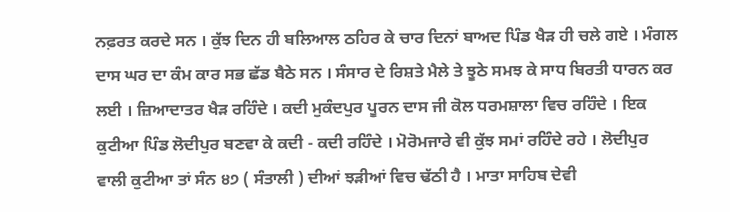ਨਫ਼ਰਤ ਕਰਦੇ ਸਨ । ਕੁੱਝ ਦਿਨ ਹੀ ਬਲਿਆਲ ਠਹਿਰ ਕੇ ਚਾਰ ਦਿਨਾਂ ਬਾਅਦ ਪਿੰਡ ਖੈੜ ਹੀ ਚਲੇ ਗਏ । ਮੰਗਲ ਦਾਸ ਘਰ ਦਾ ਕੰਮ ਕਾਰ ਸਭ ਛੱਡ ਬੈਠੇ ਸਨ । ਸੰਸਾਰ ਦੇ ਰਿਸ਼ਤੇ ਮੈਲੇ ਤੇ ਝੂਠੇ ਸਮਝ ਕੇ ਸਾਧ ਬਿਰਤੀ ਧਾਰਨ ਕਰ ਲਈ । ਜ਼ਿਆਦਾਤਰ ਖੈੜ ਰਹਿੰਦੇ । ਕਦੀ ਮੁਕੰਦਪੁਰ ਪੂਰਨ ਦਾਸ ਜੀ ਕੋਲ ਧਰਮਸ਼ਾਲਾ ਵਿਚ ਰਹਿੰਦੇ । ਇਕ ਕੁਟੀਆ ਪਿੰਡ ਲੋਦੀਪੁਰ ਬਣਵਾ ਕੇ ਕਦੀ - ਕਦੀ ਰਹਿੰਦੇ । ਮੋਰੋਮਜਾਰੇ ਵੀ ਕੁੱਝ ਸਮਾਂ ਰਹਿੰਦੇ ਰਹੇ । ਲੋਦੀਪੁਰ ਵਾਲੀ ਕੁਟੀਆ ਤਾਂ ਸੰਨ ੪੭ ( ਸੰਤਾਲੀ ) ਦੀਆਂ ਝੜੀਆਂ ਵਿਚ ਢੱਠੀ ਹੈ । ਮਾਤਾ ਸਾਹਿਬ ਦੇਵੀ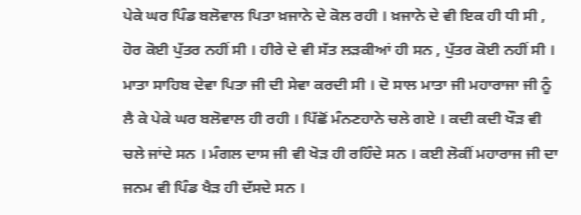ਪੇਕੇ ਘਰ ਪਿੰਡ ਬਲੋਵਾਲ ਪਿਤਾ ਖ਼ਜਾਨੇ ਦੇ ਕੋਲ ਰਹੀ । ਖ਼ਜਾਨੇ ਦੇ ਵੀ ਇਕ ਹੀ ਧੀ ਸੀ , ਹੋਰ ਕੋਈ ਪੁੱਤਰ ਨਹੀਂ ਸੀ । ਹੀਰੇ ਦੇ ਵੀ ਸੱਤ ਲੜਕੀਆਂ ਹੀ ਸਨ , ਪੁੱਤਰ ਕੋਈ ਨਹੀਂ ਸੀ । ਮਾਤਾ ਸਾਹਿਬ ਦੇਵਾ ਪਿਤਾ ਜੀ ਦੀ ਸੇਵਾ ਕਰਦੀ ਸੀ । ਦੋ ਸਾਲ ਮਾਤਾ ਜੀ ਮਹਾਰਾਜਾ ਜੀ ਨੂੰ ਲੈ ਕੇ ਪੇਕੇ ਘਰ ਬਲੋਵਾਲ ਹੀ ਰਹੀ । ਪਿੱਛੋਂ ਮੰਨਣਹਾਨੇ ਚਲੇ ਗਏ । ਕਦੀ ਕਦੀ ਖੌੜ ਵੀ ਚਲੇ ਜਾਂਦੇ ਸਨ । ਮੰਗਲ ਦਾਸ ਜੀ ਵੀ ਖੋੜ ਹੀ ਰਹਿੰਦੇ ਸਨ । ਕਈ ਲੋਕੀਂ ਮਹਾਰਾਜ ਜੀ ਦਾ ਜਨਮ ਵੀ ਪਿੰਡ ਖੈੜ ਹੀ ਦੱਸਦੇ ਸਨ ।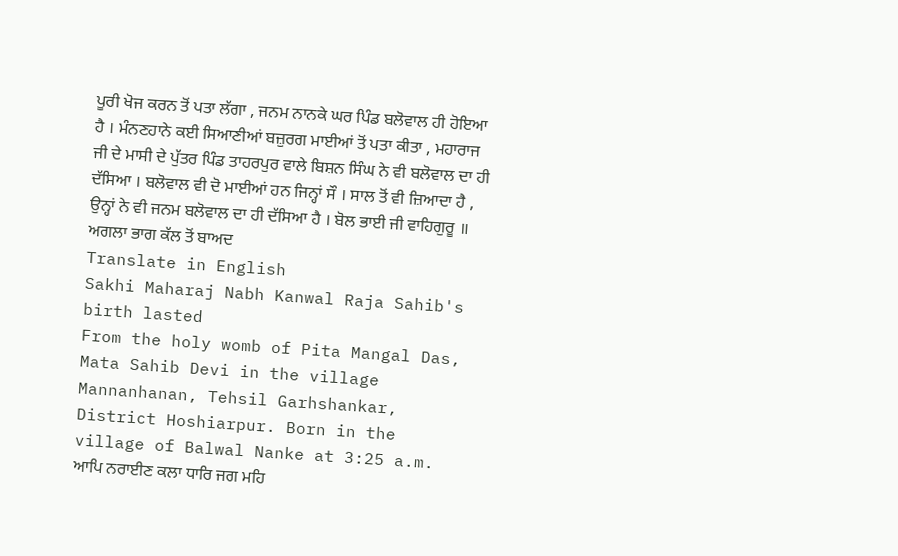ਪੂਰੀ ਖੋਜ ਕਰਨ ਤੋਂ ਪਤਾ ਲੱਗਾ , ਜਨਮ ਨਾਨਕੇ ਘਰ ਪਿੰਡ ਬਲੋਵਾਲ ਹੀ ਹੋਇਆ ਹੈ । ਮੰਨਣਹਾਨੇ ਕਈ ਸਿਆਣੀਆਂ ਬਜ਼ੁਰਗ ਮਾਈਆਂ ਤੋਂ ਪਤਾ ਕੀਤਾ , ਮਹਾਰਾਜ ਜੀ ਦੇ ਮਾਸੀ ਦੇ ਪੁੱਤਰ ਪਿੰਡ ਤਾਹਰਪੁਰ ਵਾਲੇ ਬਿਸ਼ਨ ਸਿੰਘ ਨੇ ਵੀ ਬਲੋਵਾਲ ਦਾ ਹੀ ਦੱਸਿਆ । ਬਲੋਵਾਲ ਵੀ ਦੋ ਮਾਈਆਂ ਹਨ ਜਿਨ੍ਹਾਂ ਸੌ । ਸਾਲ ਤੋਂ ਵੀ ਜ਼ਿਆਦਾ ਹੈ , ਉਨ੍ਹਾਂ ਨੇ ਵੀ ਜਨਮ ਬਲੋਵਾਲ ਦਾ ਹੀ ਦੱਸਿਆ ਹੈ । ਬੋਲ ਭਾਈ ਜੀ ਵਾਹਿਗੁਰੂ ॥
ਅਗਲਾ ਭਾਗ ਕੱਲ ਤੋਂ ਬਾਅਦ
Translate in English
Sakhi Maharaj Nabh Kanwal Raja Sahib's birth lasted
From the holy womb of Pita Mangal Das, Mata Sahib Devi in the village Mannanhanan, Tehsil Garhshankar, District Hoshiarpur. Born in the village of Balwal Nanke at 3:25 a.m.
ਆਪਿ ਨਰਾਈਣ ਕਲਾ ਧਾਰਿ ਜਗ ਮਹਿ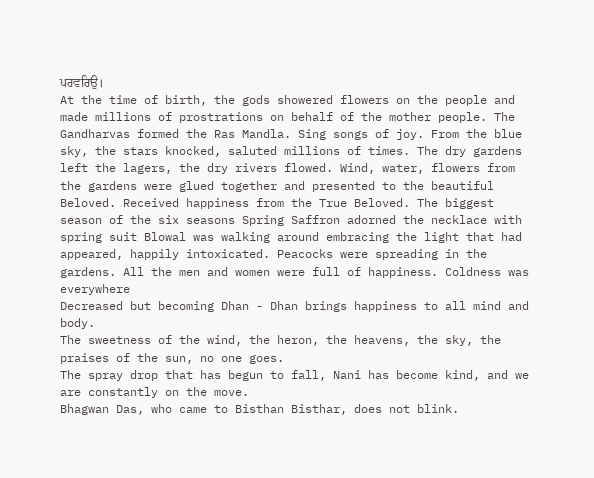ਪਰਵਰਿਉ।
At the time of birth, the gods showered flowers on the people and made millions of prostrations on behalf of the mother people. The Gandharvas formed the Ras Mandla. Sing songs of joy. From the blue sky, the stars knocked, saluted millions of times. The dry gardens left the lagers, the dry rivers flowed. Wind, water, flowers from the gardens were glued together and presented to the beautiful Beloved. Received happiness from the True Beloved. The biggest season of the six seasons Spring Saffron adorned the necklace with spring suit Blowal was walking around embracing the light that had appeared, happily intoxicated. Peacocks were spreading in the gardens. All the men and women were full of happiness. Coldness was everywhere
Decreased but becoming Dhan - Dhan brings happiness to all mind and body.
The sweetness of the wind, the heron, the heavens, the sky, the praises of the sun, no one goes.
The spray drop that has begun to fall, Nani has become kind, and we are constantly on the move.
Bhagwan Das, who came to Bisthan Bisthar, does not blink.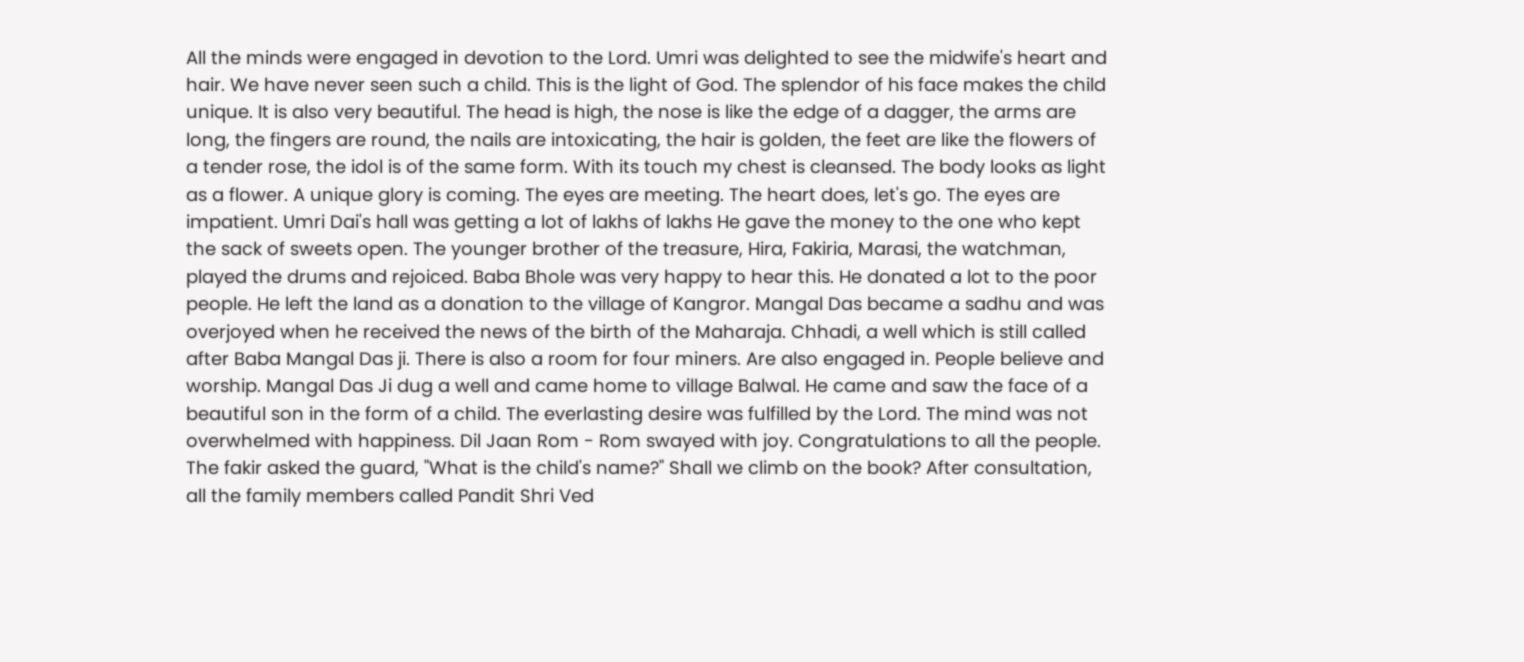All the minds were engaged in devotion to the Lord. Umri was delighted to see the midwife's heart and hair. We have never seen such a child. This is the light of God. The splendor of his face makes the child unique. It is also very beautiful. The head is high, the nose is like the edge of a dagger, the arms are long, the fingers are round, the nails are intoxicating, the hair is golden, the feet are like the flowers of a tender rose, the idol is of the same form. With its touch my chest is cleansed. The body looks as light as a flower. A unique glory is coming. The eyes are meeting. The heart does, let's go. The eyes are impatient. Umri Dai's hall was getting a lot of lakhs of lakhs He gave the money to the one who kept the sack of sweets open. The younger brother of the treasure, Hira, Fakiria, Marasi, the watchman, played the drums and rejoiced. Baba Bhole was very happy to hear this. He donated a lot to the poor people. He left the land as a donation to the village of Kangror. Mangal Das became a sadhu and was overjoyed when he received the news of the birth of the Maharaja. Chhadi, a well which is still called after Baba Mangal Das ji. There is also a room for four miners. Are also engaged in. People believe and worship. Mangal Das Ji dug a well and came home to village Balwal. He came and saw the face of a beautiful son in the form of a child. The everlasting desire was fulfilled by the Lord. The mind was not overwhelmed with happiness. Dil Jaan Rom - Rom swayed with joy. Congratulations to all the people. The fakir asked the guard, "What is the child's name?" Shall we climb on the book? After consultation, all the family members called Pandit Shri Ved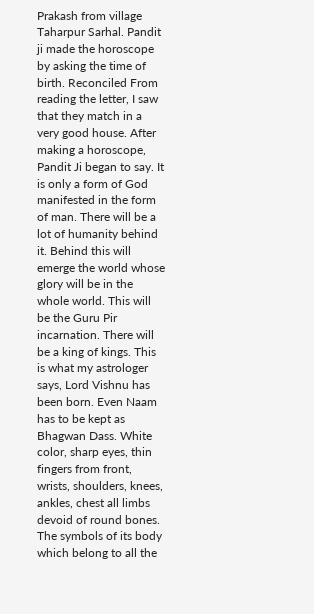Prakash from village Taharpur Sarhal. Pandit ji made the horoscope by asking the time of birth. Reconciled From reading the letter, I saw that they match in a very good house. After making a horoscope, Pandit Ji began to say. It is only a form of God manifested in the form of man. There will be a lot of humanity behind it. Behind this will emerge the world whose glory will be in the whole world. This will be the Guru Pir incarnation. There will be a king of kings. This is what my astrologer says, Lord Vishnu has been born. Even Naam has to be kept as Bhagwan Dass. White color, sharp eyes, thin fingers from front, wrists, shoulders, knees, ankles, chest all limbs devoid of round bones. The symbols of its body which belong to all the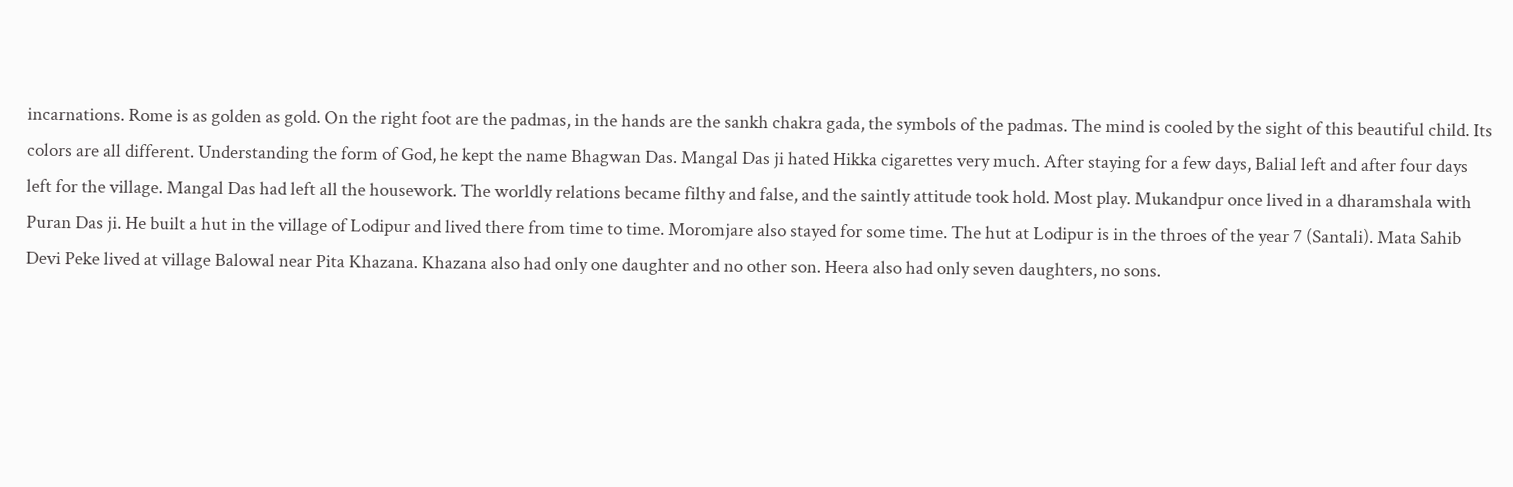incarnations. Rome is as golden as gold. On the right foot are the padmas, in the hands are the sankh chakra gada, the symbols of the padmas. The mind is cooled by the sight of this beautiful child. Its colors are all different. Understanding the form of God, he kept the name Bhagwan Das. Mangal Das ji hated Hikka cigarettes very much. After staying for a few days, Balial left and after four days left for the village. Mangal Das had left all the housework. The worldly relations became filthy and false, and the saintly attitude took hold. Most play. Mukandpur once lived in a dharamshala with Puran Das ji. He built a hut in the village of Lodipur and lived there from time to time. Moromjare also stayed for some time. The hut at Lodipur is in the throes of the year 7 (Santali). Mata Sahib Devi Peke lived at village Balowal near Pita Khazana. Khazana also had only one daughter and no other son. Heera also had only seven daughters, no sons.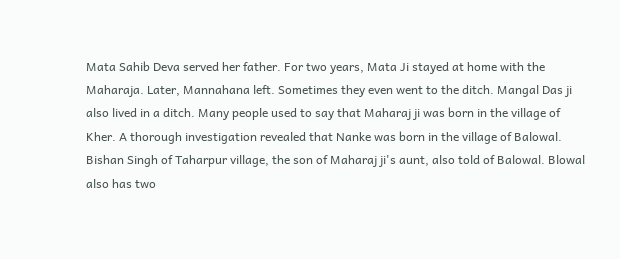Mata Sahib Deva served her father. For two years, Mata Ji stayed at home with the Maharaja. Later, Mannahana left. Sometimes they even went to the ditch. Mangal Das ji also lived in a ditch. Many people used to say that Maharaj ji was born in the village of Kher. A thorough investigation revealed that Nanke was born in the village of Balowal. Bishan Singh of Taharpur village, the son of Maharaj ji's aunt, also told of Balowal. Blowal also has two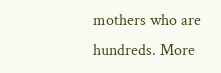mothers who are hundreds. More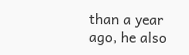than a year ago, he also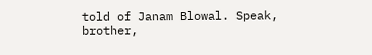told of Janam Blowal. Speak, brother,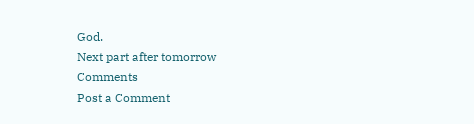God.
Next part after tomorrow
Comments
Post a Comment